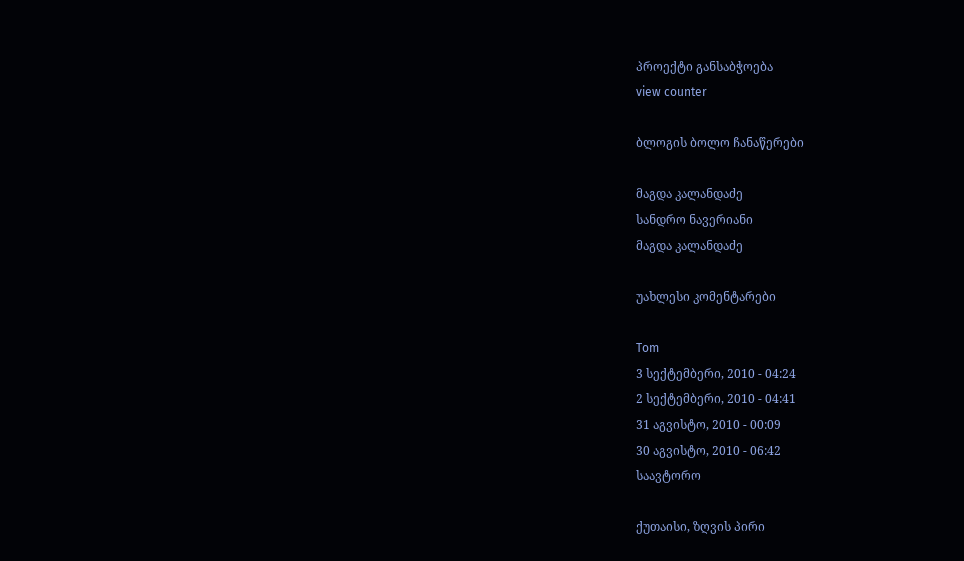პროექტი განსაბჭოება
view counter

ბლოგის ბოლო ჩანაწერები

მაგდა კალანდაძე
სანდრო ნავერიანი
მაგდა კალანდაძე

უახლესი კომენტარები

Tom
3 სექტემბერი, 2010 - 04:24
2 სექტემბერი, 2010 - 04:41
31 აგვისტო, 2010 - 00:09
30 აგვისტო, 2010 - 06:42
საავტორო

ქუთაისი, ზღვის პირი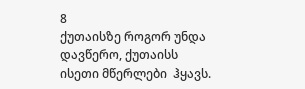8
ქუთაისზე როგორ უნდა  დავწერო, ქუთაისს ისეთი მწერლები  ჰყავს.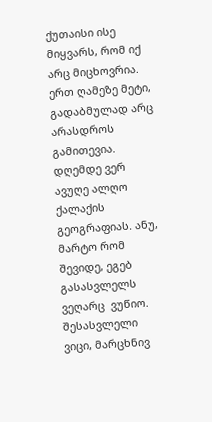ქუთაისი ისე მიყვარს, რომ იქ არც მიცხოვრია. ერთ ღამეზე მეტი, გადაბმულად არც არასდროს გამითევია. დღემდე ვერ ავუღე ალღო ქალაქის გეოგრაფიას. ანუ, მარტო რომ შევიდე, ეგებ გასასვლელს ვეღარც  ვუწიო.
შესასვლელი ვიცი, მარცხნივ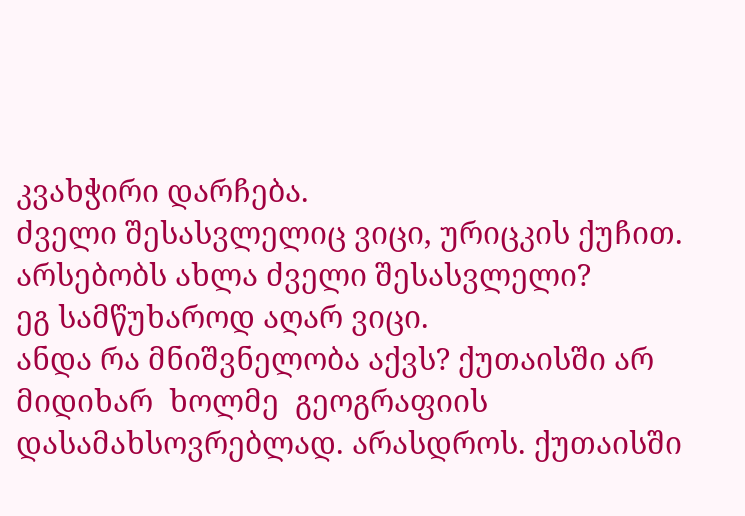კვახჭირი დარჩება.
ძველი შესასვლელიც ვიცი, ურიცკის ქუჩით.
არსებობს ახლა ძველი შესასვლელი?
ეგ სამწუხაროდ აღარ ვიცი.
ანდა რა მნიშვნელობა აქვს? ქუთაისში არ მიდიხარ  ხოლმე  გეოგრაფიის დასამახსოვრებლად. არასდროს. ქუთაისში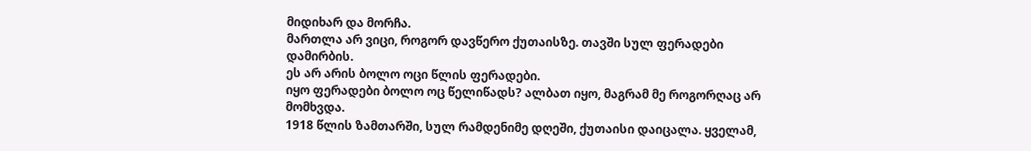მიდიხარ და მორჩა.
მართლა არ ვიცი, როგორ დავწერო ქუთაისზე. თავში სულ ფერადები დამირბის.
ეს არ არის ბოლო ოცი წლის ფერადები.
იყო ფერადები ბოლო ოც წელიწადს? ალბათ იყო, მაგრამ მე როგორღაც არ მომხვდა.
1918 წლის ზამთარში, სულ რამდენიმე დღეში, ქუთაისი დაიცალა. ყველამ,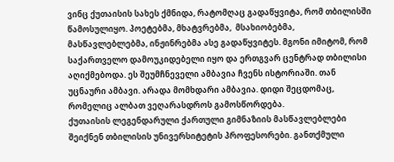ვინც ქუთაისის სახეს ქმნიდა, რატომღაც გადაწყვიტა, რომ თბილისში  წამოსულიყო. პოეტებმა, მხატვრებმა,  მსახიობებმა, მასწავლებლებმა, ინჟინრებმა ასე გადაწყვიტეს. მგონი იმიტომ, რომ საქართველო დამოუკიდებელი იყო და ერთგვარ ცენტრად თბილისი აღიქმებოდა. ეს შეუმჩნეველი ამბავია ჩვენს ისტორიაში. თან უცნაური ამბავი. არადა მომხდარი ამბავია. დიდი შეცდომაც, რომელიც ალბათ ვეღარასდროს გამოსწორდება.
ქუთაისის ლეგენდარული ქართული გიმნაზიის მასწავლებლები შეიქნენ თბილისის უნივერსიტეტის პროფესორები. განთქმული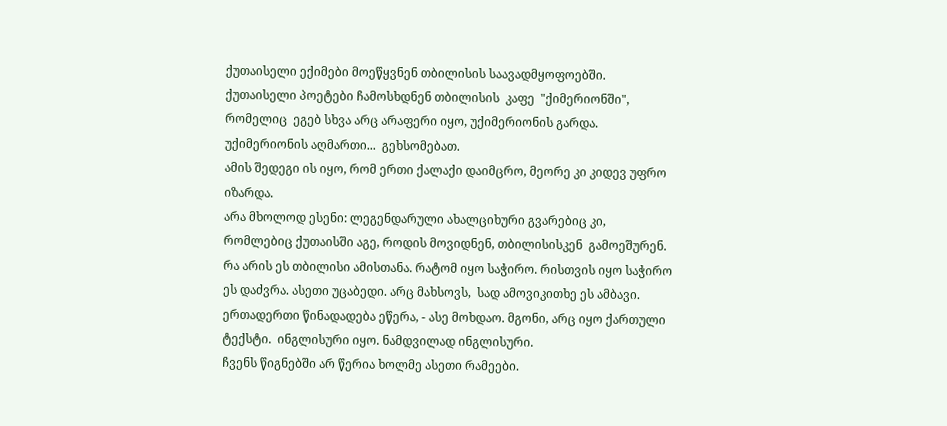ქუთაისელი ექიმები მოეწყვნენ თბილისის საავადმყოფოებში. ქუთაისელი პოეტები ჩამოსხდნენ თბილისის  კაფე  "ქიმერიონში", რომელიც  ეგებ სხვა არც არაფერი იყო, უქიმერიონის გარდა. უქიმერიონის აღმართი...  გეხსომებათ.
ამის შედეგი ის იყო, რომ ერთი ქალაქი დაიმცრო, მეორე კი კიდევ უფრო იზარდა.
არა მხოლოდ ესენი: ლეგენდარული ახალციხური გვარებიც კი, რომლებიც ქუთაისში აგე, როდის მოვიდნენ, თბილისისკენ  გამოეშურენ.
რა არის ეს თბილისი ამისთანა. რატომ იყო საჭირო. რისთვის იყო საჭირო ეს დაძვრა. ასეთი უცაბედი. არც მახსოვს,  სად ამოვიკითხე ეს ამბავი. ერთადერთი წინადადება ეწერა, - ასე მოხდაო. მგონი, არც იყო ქართული ტექსტი.  ინგლისური იყო. ნამდვილად ინგლისური.
ჩვენს წიგნებში არ წერია ხოლმე ასეთი რამეები.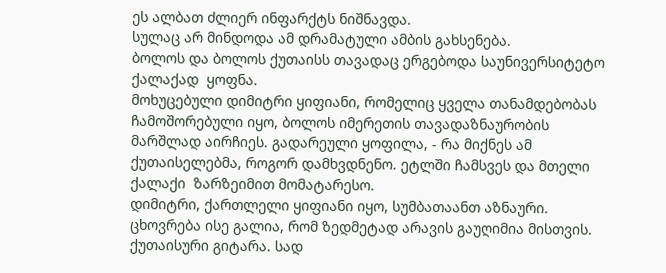ეს ალბათ ძლიერ ინფარქტს ნიშნავდა.
სულაც არ მინდოდა ამ დრამატული ამბის გახსენება.
ბოლოს და ბოლოს ქუთაისს თავადაც ერგებოდა საუნივერსიტეტო ქალაქად  ყოფნა.
მოხუცებული დიმიტრი ყიფიანი, რომელიც ყველა თანამდებობას ჩამოშორებული იყო, ბოლოს იმერეთის თავადაზნაურობის მარშლად აირჩიეს. გადარეული ყოფილა, - რა მიქნეს ამ ქუთაისელებმა, როგორ დამხვდნენო. ეტლში ჩამსვეს და მთელი ქალაქი  ზარზეიმით მომატარესო.
დიმიტრი, ქართლელი ყიფიანი იყო, სუმბათაანთ აზნაური. ცხოვრება ისე გალია, რომ ზედმეტად არავის გაუღიმია მისთვის.
ქუთაისური გიტარა. სად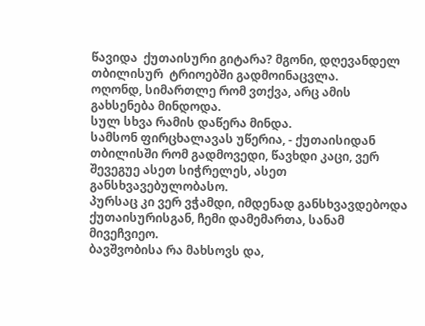წავიდა  ქუთაისური გიტარა? მგონი, დღევანდელ თბილისურ  ტრიოებში გადმოინაცვლა.
ოღონდ, სიმართლე რომ ვთქვა, არც ამის გახსენება მინდოდა.
სულ სხვა რამის დაწერა მინდა.
სამსონ ფირცხალავას უწერია, - ქუთაისიდან თბილისში რომ გადმოვედი, წავხდი კაცი, ვერ შევეგუე ასეთ სიჭრელეს, ასეთ განსხვავებულობასო.
პურსაც კი ვერ ვჭამდი, იმდენად განსხვავდებოდა  ქუთაისურისგან, ჩემი დამემართა, სანამ მივეჩვიეო.
ბავშვობისა რა მახსოვს და,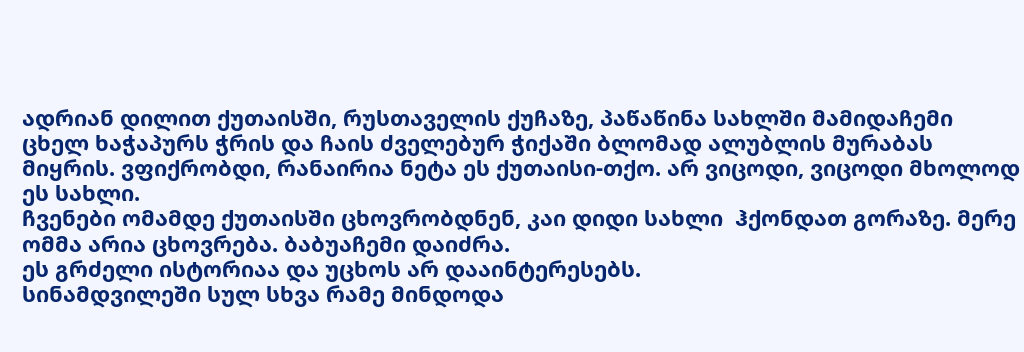ადრიან დილით ქუთაისში, რუსთაველის ქუჩაზე, პაწაწინა სახლში მამიდაჩემი ცხელ ხაჭაპურს ჭრის და ჩაის ძველებურ ჭიქაში ბლომად ალუბლის მურაბას მიყრის. ვფიქრობდი, რანაირია ნეტა ეს ქუთაისი-თქო. არ ვიცოდი, ვიცოდი მხოლოდ ეს სახლი.
ჩვენები ომამდე ქუთაისში ცხოვრობდნენ, კაი დიდი სახლი  ჰქონდათ გორაზე. მერე ომმა არია ცხოვრება. ბაბუაჩემი დაიძრა.
ეს გრძელი ისტორიაა და უცხოს არ დააინტერესებს.
სინამდვილეში სულ სხვა რამე მინდოდა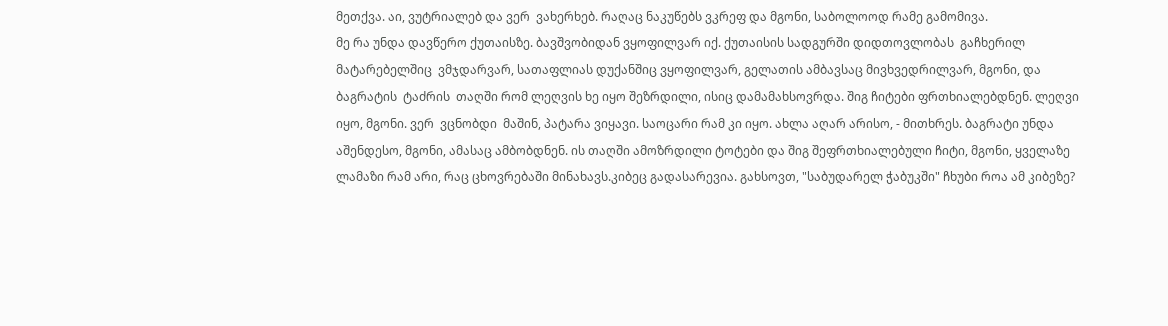მეთქვა. აი, ვუტრიალებ და ვერ  ვახერხებ. რაღაც ნაკუწებს ვკრეფ და მგონი, საბოლოოდ რამე გამომივა.
მე რა უნდა დავწერო ქუთაისზე. ბავშვობიდან ვყოფილვარ იქ. ქუთაისის სადგურში დიდთოვლობას  გაჩხერილ მატარებელშიც  ვმჯდარვარ, სათაფლიას დუქანშიც ვყოფილვარ, გელათის ამბავსაც მივხვედრილვარ, მგონი, და ბაგრატის  ტაძრის  თაღში რომ ლეღვის ხე იყო შეზრდილი, ისიც დამამახსოვრდა. შიგ ჩიტები ფრთხიალებდნენ. ლეღვი იყო, მგონი. ვერ  ვცნობდი  მაშინ, პატარა ვიყავი. საოცარი რამ კი იყო. ახლა აღარ არისო, - მითხრეს. ბაგრატი უნდა აშენდესო, მგონი, ამასაც ამბობდნენ. ის თაღში ამოზრდილი ტოტები და შიგ შეფრთხიალებული ჩიტი, მგონი, ყველაზე ლამაზი რამ არი, რაც ცხოვრებაში მინახავს.კიბეც გადასარევია. გახსოვთ, "საბუდარელ ჭაბუკში" ჩხუბი როა ამ კიბეზე?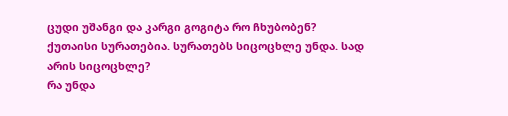ცუდი უშანგი და კარგი გოგიტა რო ჩხუბობენ?
ქუთაისი სურათებია. სურათებს სიცოცხლე უნდა. სად არის სიცოცხლე?
რა უნდა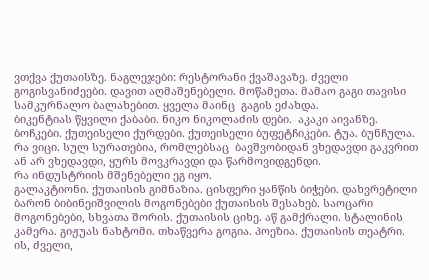ვთქვა ქუთაისზე. ნაგლეჯები: რესტორანი ქვაშავაზე. ძველი გოგისვანიძეები. დავით აღმაშენებელი. მოწამეთა. მამაო გაგი თავისი სამკურნალო ბალახებით. ყველა მაინც  გაგის ეძახდა.
ბიკენტიას წყვილი ქაბაბი. ნიკო ნიკოლაძის დები.  აკაკი აივანზე. ბოჩკები. ქუთეისელი ქურდები. ქუთეისელი ბუფეტჩიკები. ტუა. ბუნჩულა. რა ვიცი. სულ სურათებია, რომლებსაც  ბავშვობიდან ვხედავდი გაკვრით ან არ ვხედავდი, ყურს მოვკრავდი და წარმოვიდგენდი.
რა ინდუსტრიის მშენებელი ეგ იყო.
გალაკტიონი. ქუთაისის გიმნაზია. ცისფერი ყანწის ბიჭები. დახვრეტილი ბარონ ბიბინეიშვილის მოგონებები ქუთაისის შესახებ. საოცარი მოგონებები, სხვათა შორის. ქუთაისის ციხე. აწ გამქრალი. სტალინის კამერა. გიჟუას ნახტომი. თხაწვერა გოგია. პოეზია. ქუთაისის თეატრი. ის, ძველი,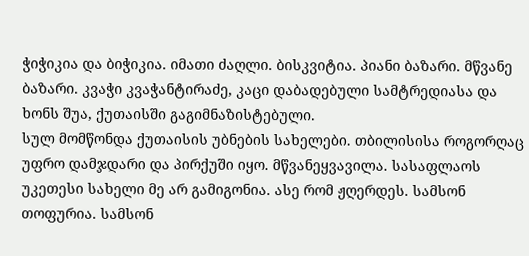ჭიჭიკია და ბიჭიკია. იმათი ძაღლი. ბისკვიტია. პიანი ბაზარი. მწვანე ბაზარი. კვაჭი კვაჭანტირაძე, კაცი დაბადებული სამტრედიასა და ხონს შუა, ქუთაისში გაგიმნაზისტებული.
სულ მომწონდა ქუთაისის უბნების სახელები. თბილისისა როგორღაც უფრო დამჯდარი და პირქუში იყო. მწვანეყვავილა. სასაფლაოს უკეთესი სახელი მე არ გამიგონია. ასე რომ ჟღერდეს. სამსონ თოფურია. სამსონ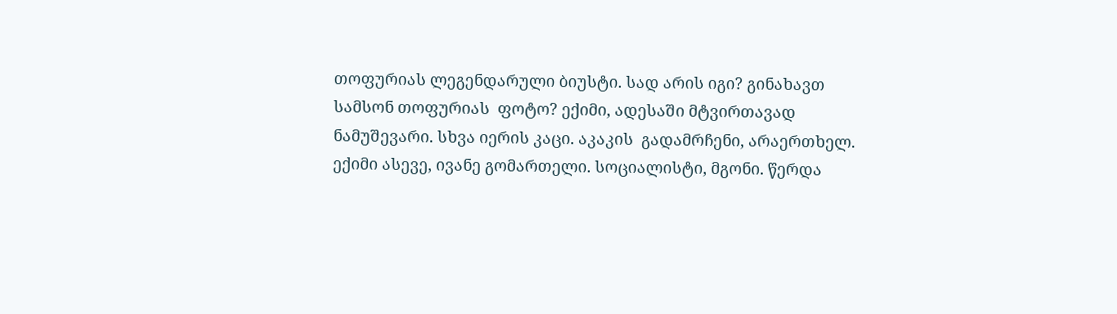თოფურიას ლეგენდარული ბიუსტი. სად არის იგი? გინახავთ სამსონ თოფურიას  ფოტო? ექიმი, ადესაში მტვირთავად ნამუშევარი. სხვა იერის კაცი. აკაკის  გადამრჩენი, არაერთხელ. ექიმი ასევე, ივანე გომართელი. სოციალისტი, მგონი. წერდა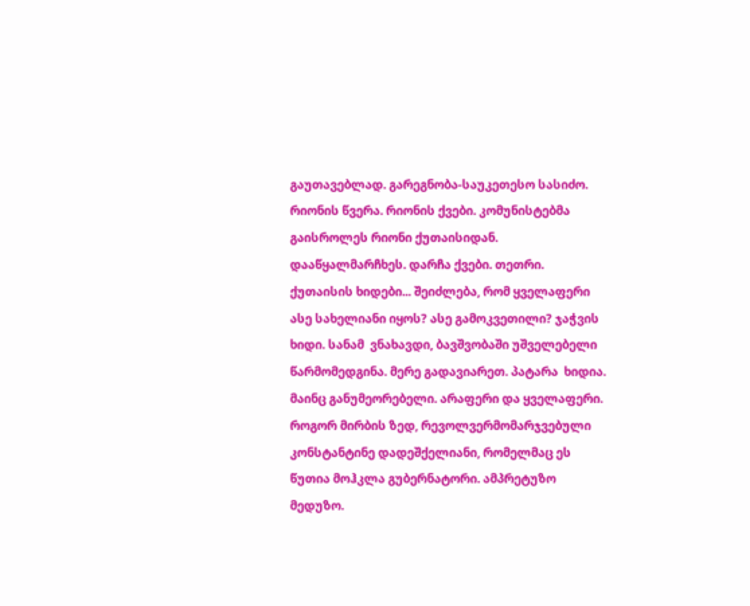გაუთავებლად. გარეგნობა-საუკეთესო სასიძო. რიონის წვერა. რიონის ქვები. კომუნისტებმა გაისროლეს რიონი ქუთაისიდან. დააწყალმარჩხეს. დარჩა ქვები. თეთრი. ქუთაისის ხიდები... შეიძლება, რომ ყველაფერი ასე სახელიანი იყოს? ასე გამოკვეთილი? ჯაჭვის ხიდი. სანამ  ვნახავდი, ბავშვობაში უშველებელი წარმომედგინა. მერე გადავიარეთ. პატარა  ხიდია. მაინც განუმეორებელი. არაფერი და ყველაფერი. როგორ მირბის ზედ, რევოლვერმომარჯვებული კონსტანტინე დადეშქელიანი, რომელმაც ეს წუთია მოჰკლა გუბერნატორი. ამპრეტუზო მედუზო.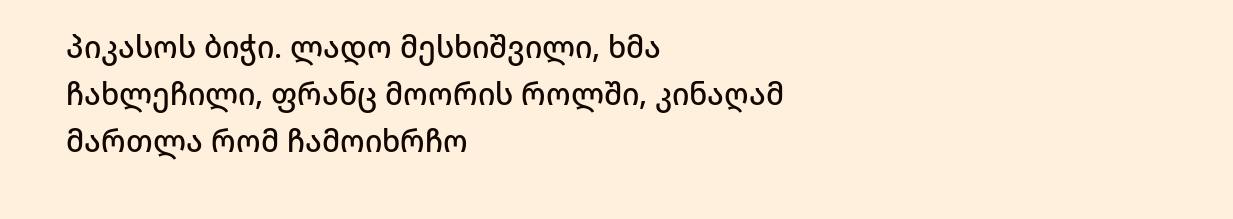პიკასოს ბიჭი. ლადო მესხიშვილი, ხმა ჩახლეჩილი, ფრანც მოორის როლში, კინაღამ მართლა რომ ჩამოიხრჩო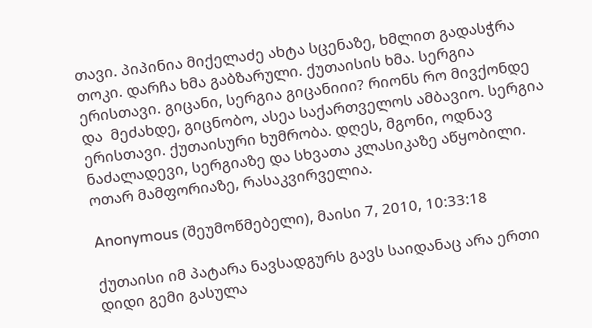თავი. პიპინია მიქელაძე ახტა სცენაზე, ხმლით გადასჭრა თოკი. დარჩა ხმა გაბზარული. ქუთაისის ხმა. სერგია ერისთავი. გიცანი, სერგია გიცანიიი? რიონს რო მივქონდე და  მეძახდე, გიცნობო, ასეა საქართველოს ამბავიო. სერგია ერისთავი. ქუთაისური ხუმრობა. დღეს, მგონი, ოდნავ ნაძალადევი, სერგიაზე და სხვათა კლასიკაზე აწყობილი. ოთარ მამფორიაზე, რასაკვირველია.

Anonymous (შეუმოწმებელი), მაისი 7, 2010, 10:33:18

ქუთაისი იმ პატარა ნავსადგურს გავს საიდანაც არა ერთი დიდი გემი გასულა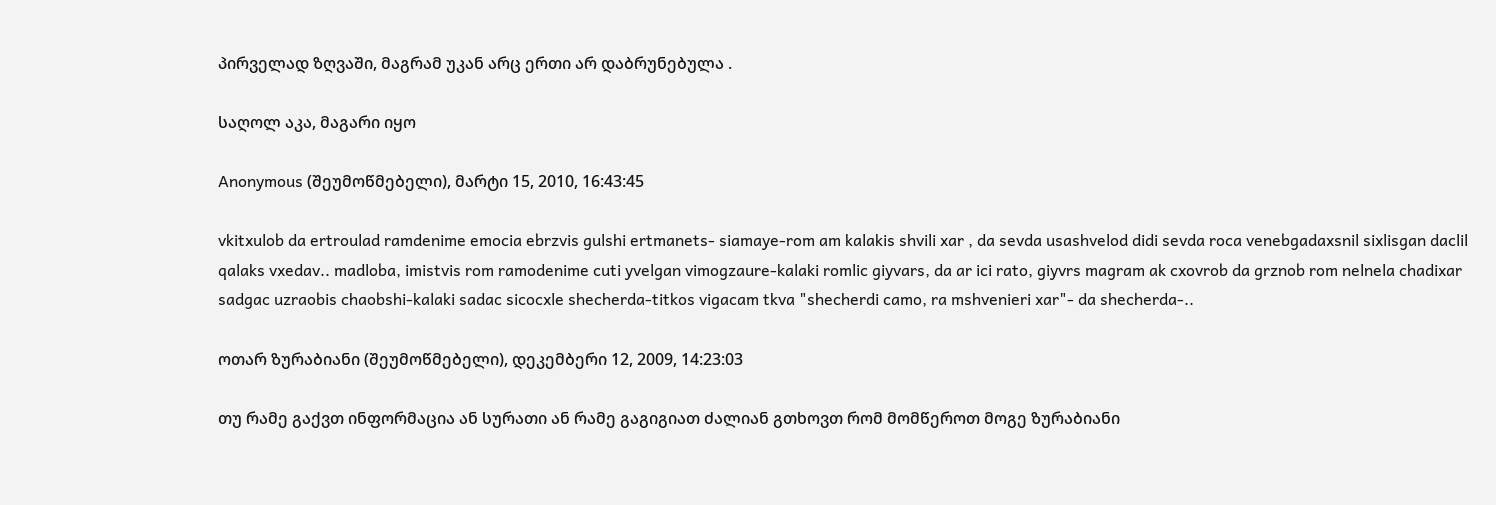პირველად ზღვაში, მაგრამ უკან არც ერთი არ დაბრუნებულა .

საღოლ აკა, მაგარი იყო

Anonymous (შეუმოწმებელი), მარტი 15, 2010, 16:43:45

vkitxulob da ertroulad ramdenime emocia ebrzvis gulshi ertmanets- siamaye-rom am kalakis shvili xar , da sevda usashvelod didi sevda roca venebgadaxsnil sixlisgan daclil qalaks vxedav.. madloba, imistvis rom ramodenime cuti yvelgan vimogzaure-kalaki romlic giyvars, da ar ici rato, giyvrs magram ak cxovrob da grznob rom nelnela chadixar sadgac uzraobis chaobshi-kalaki sadac sicocxle shecherda-titkos vigacam tkva "shecherdi camo, ra mshvenieri xar"- da shecherda-..

ოთარ ზურაბიანი (შეუმოწმებელი), დეკემბერი 12, 2009, 14:23:03

თუ რამე გაქვთ ინფორმაცია ან სურათი ან რამე გაგიგიათ ძალიან გთხოვთ რომ მომწეროთ მოგე ზურაბიანი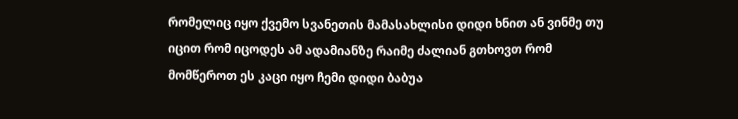რომელიც იყო ქვემო სვანეთის მამასახლისი დიდი ხნით ან ვინმე თუ იცით რომ იცოდეს ამ ადამიანზე რაიმე ძალიან გთხოვთ რომ მომწეროთ ეს კაცი იყო ჩემი დიდი ბაბუა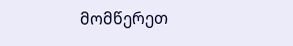მომწერეთ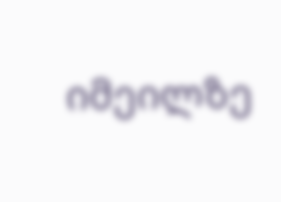იმეილზე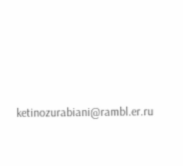ketinozurabiani@rambl.er.ru